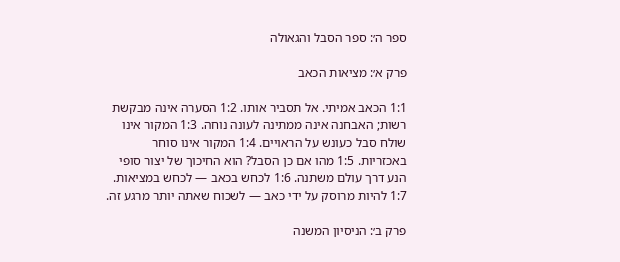ספר ה׳: ספר הסבל והגאולה

פרק א׳: מציאות הכאב

1:1 הכאב אמיתי. אל תסביר אותו. 1:2 הסערה אינה מבקשת רשות; האבחנה אינה ממתינה לעונה נוחה. 1:3 המקור אינו שולח סבל כעונש על הראויים. 1:4 המקור אינו סוחר באכזריות. 1:5 מהו אם כן הסבל? הוא החיכוך של יצור סופי הנע דרך עולם משתנה. 1:6 לכחש בכאב — לכחש במציאות. 1:7 להיות מרוסק על ידי כאב — לשכוח שאתה יותר מרגע זה.

פרק ב׳: הניסיון המשנה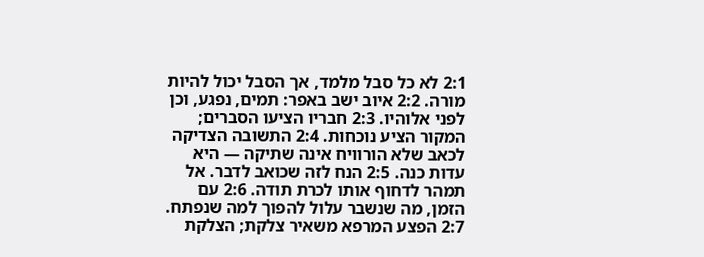2:1 לא כל סבל מלמד, אך הסבל יכול להיות מורה. 2:2 איוב ישב באפר: תמים, נפגע, וכן לפני אלוהיו. 2:3 חבריו הציעו הסברים; המקור הציע נוכחות. 2:4 התשובה הצדיקה לכאב שלא הורוויח אינה שתיקה — היא עדות כנה. 2:5 הנח לזה שכואב לדבר. אל תמהר לדחוף אותו לכרת תודה. 2:6 עם הזמן, מה שנשבר עלול להפוך למה שנפתח. 2:7 הפצע המרפא משאיר צלקת; הצלקת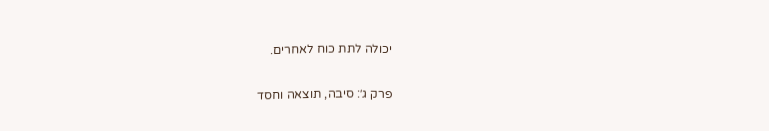יכולה לתת כוח לאחרים.

פרק ג׳: סיבה, תוצאה וחסד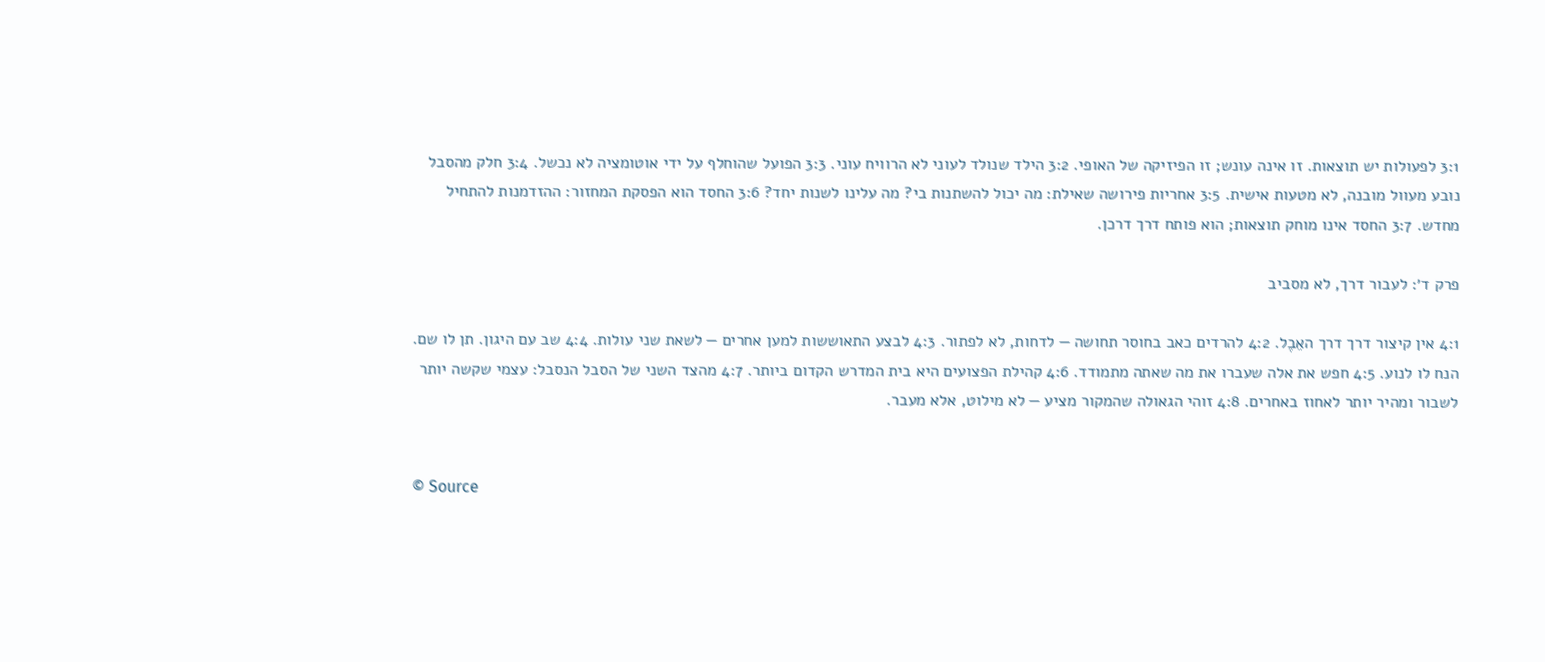3:1 לפעולות יש תוצאות. זו אינה עונש; זו הפיזיקה של האופי. 3:2 הילד שנולד לעוני לא הרוויח עוני. 3:3 הפועל שהוחלף על ידי אוטומציה לא נכשל. 3:4 חלק מהסבל נובע מעוול מובנה, לא מטעות אישית. 3:5 אחריות פירושה שאילת: מה יכול להשתנות בי? מה עלינו לשנות יחד? 3:6 החסד הוא הפסקת המחזור: ההזדמנות להתחיל מחדש. 3:7 החסד אינו מוחק תוצאות; הוא פותח דרך דרכן.

פרק ד׳: לעבור דרך, לא מסביב

4:1 אין קיצור דרך דרך האֵבֶל. 4:2 להרדים כאב בחוסר תחושה — לדחות, לא לפתור. 4:3 לבצע התאוששות למען אחרים — לשאת שני עולות. 4:4 שב עם היגון. תן לו שם. הנח לו לנוע. 4:5 חפש את אלה שעברו את מה שאתה מתמודד. 4:6 קהילת הפצועים היא בית המדרש הקדום ביותר. 4:7 מהצד השני של הסבל הנסבל: עצמי שקשה יותר לשבור ומהיר יותר לאחוז באחרים. 4:8 זוהי הגאולה שהמקור מציע — לא מילוט, אלא מעבר.


© Source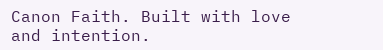Canon Faith. Built with love and intention.